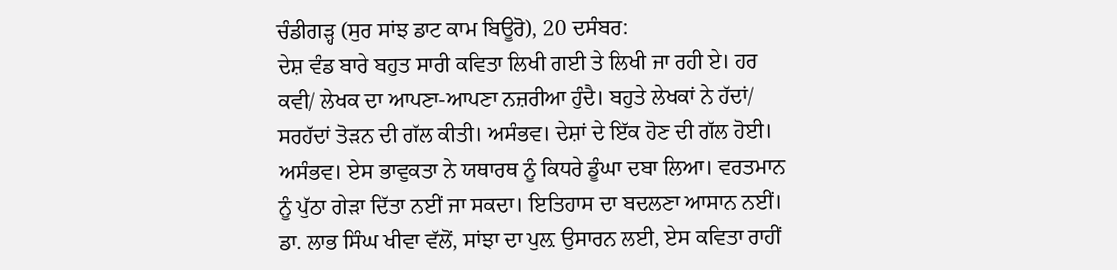ਚੰਡੀਗੜ੍ਹ (ਸੁਰ ਸਾਂਝ ਡਾਟ ਕਾਮ ਬਿਊਰੋ), 20 ਦਸੰਬਰ:
ਦੇਸ਼ ਵੰਡ ਬਾਰੇ ਬਹੁਤ ਸਾਰੀ ਕਵਿਤਾ ਲਿਖੀ ਗਈ ਤੇ ਲਿਖੀ ਜਾ ਰਹੀ ਏ। ਹਰ ਕਵੀ/ ਲੇਖਕ ਦਾ ਆਪਣਾ-ਆਪਣਾ ਨਜ਼ਰੀਆ ਹੁੰਦੈ। ਬਹੁਤੇ ਲੇਖਕਾਂ ਨੇ ਹੱਦਾਂ/ ਸਰਹੱਦਾਂ ਤੋੜਨ ਦੀ ਗੱਲ ਕੀਤੀ। ਅਸੰਭਵ। ਦੇਸ਼ਾਂ ਦੇ ਇੱਕ ਹੋਣ ਦੀ ਗੱਲ ਹੋਈ। ਅਸੰਭਵ। ਏਸ ਭਾਵੁਕਤਾ ਨੇ ਯਥਾਰਥ ਨੂੰ ਕਿਧਰੇ ਡੂੰਘਾ ਦਬਾ ਲਿਆ। ਵਰਤਮਾਨ ਨੂੰ ਪੁੱਠਾ ਗੇੜਾ ਦਿੱਤਾ ਨਈਂ ਜਾ ਸਕਦਾ। ਇਤਿਹਾਸ ਦਾ ਬਦਲਣਾ ਆਸਾਨ ਨਈਂ। ਡਾ. ਲਾਭ ਸਿੰਘ ਖੀਵਾ ਵੱਲੋਂ, ਸਾਂਝਾ ਦਾ ਪੁਲ਼ ਉਸਾਰਨ ਲਈ, ਏਸ ਕਵਿਤਾ ਰਾਹੀਂ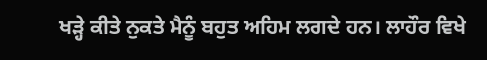ਖੜ੍ਹੇ ਕੀਤੇ ਨੁਕਤੇ ਮੈਨੂੰ ਬਹੁਤ ਅਹਿਮ ਲਗਦੇ ਹਨ। ਲਾਹੌਰ ਵਿਖੇ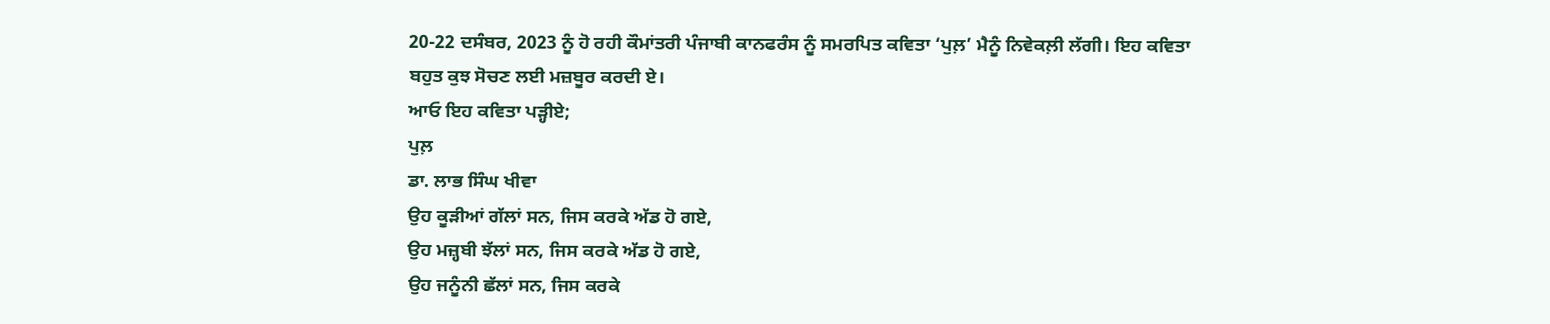20-22 ਦਸੰਬਰ, 2023 ਨੂੰ ਹੋ ਰਹੀ ਕੌਮਾਂਤਰੀ ਪੰਜਾਬੀ ਕਾਨਫਰੰਸ ਨੂੰ ਸਮਰਪਿਤ ਕਵਿਤਾ ‘ਪੁਲ਼’ ਮੈਨੂੰ ਨਿਵੇਕਲ਼ੀ ਲੱਗੀ। ਇਹ ਕਵਿਤਾ ਬਹੁਤ ਕੁਝ ਸੋਚਣ ਲਈ ਮਜ਼ਬੂਰ ਕਰਦੀ ਏ।
ਆਓ ਇਹ ਕਵਿਤਾ ਪੜ੍ਹੀਏ;
ਪੁਲ਼
ਡਾ. ਲਾਭ ਸਿੰਘ ਖੀਵਾ
ਉਹ ਕੂੜੀਆਂ ਗੱਲਾਂ ਸਨ, ਜਿਸ ਕਰਕੇ ਅੱਡ ਹੋ ਗਏ,
ਉਹ ਮਜ਼੍ਹਬੀ ਝੱਲਾਂ ਸਨ, ਜਿਸ ਕਰਕੇ ਅੱਡ ਹੋ ਗਏ,
ਉਹ ਜਨੂੰਨੀ ਛੱਲਾਂ ਸਨ, ਜਿਸ ਕਰਕੇ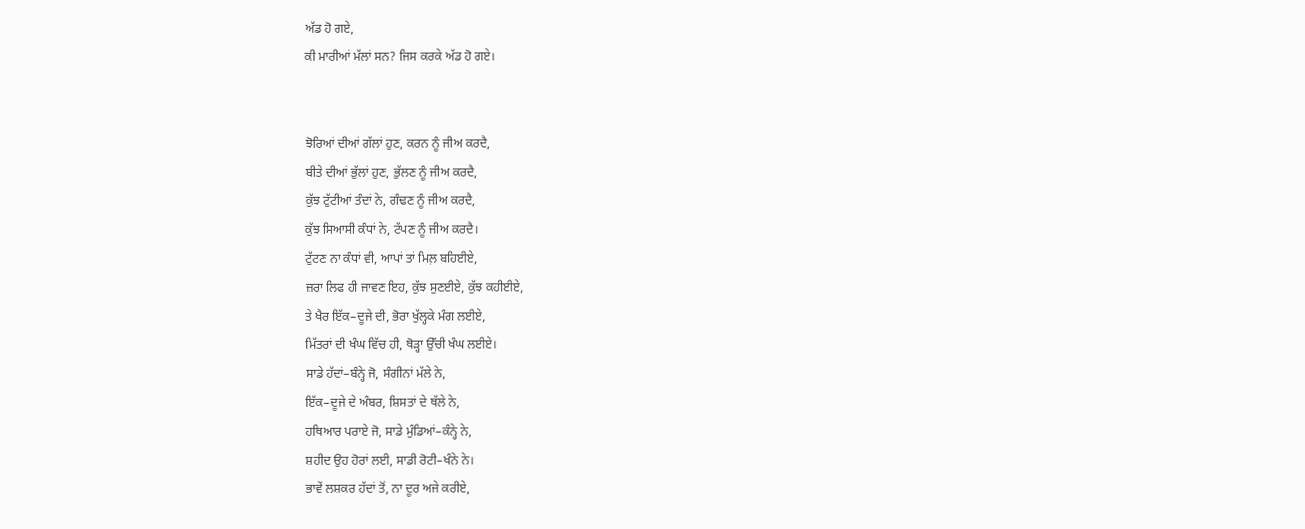ਅੱਡ ਹੋ ਗਏ,
ਕੀ ਮਾਰੀਆਂ ਮੱਲਾਂ ਸਨ? ਜਿਸ ਕਰਕੇ ਅੱਡ ਹੋ ਗਏ।


ਝੋਰਿਆਂ ਦੀਆਂ ਗੱਲਾਂ ਹੁਣ, ਕਰਨ ਨੂੰ ਜੀਅ ਕਰਦੈ,
ਬੀਤੇ ਦੀਆਂ ਭੁੱਲਾਂ ਹੁਣ, ਭੁੱਲਣ ਨੂੰ ਜੀਅ ਕਰਦੈ,
ਕੁੱਝ ਟੁੱਟੀਆਂ ਤੰਦਾਂ ਨੇ, ਗੰਢਣ ਨੂੰ ਜੀਅ ਕਰਦੈ,
ਕੁੱਝ ਸਿਆਸੀ ਕੰਧਾਂ ਨੇ, ਟੱਪਣ ਨੂੰ ਜੀਅ ਕਰਦੈ।
ਟੁੱਟਣ ਨਾ ਕੰਧਾਂ ਵੀ, ਆਪਾਂ ਤਾਂ ਮਿਲ਼ ਬਹਿਈਏ,
ਜ਼ਰਾ ਲਿਫ ਹੀ ਜਾਵਣ ਇਹ, ਕੁੱਝ ਸੁਣਈਏ, ਕੁੱਝ ਕਹੀਈਏ,
ਤੇ ਖੈਰ ਇੱਕ–ਦੂਜੇ ਦੀ, ਭੋਰਾ ਖੁੱਲ੍ਹਕੇ ਮੰਗ ਲਈਏ,
ਮਿੱਤਰਾਂ ਦੀ ਖੰਘ ਵਿੱਚ ਹੀ, ਥੋੜ੍ਹਾ ਉੱਚੀ ਖੰਘ ਲਈਏ।
ਸਾਡੇ ਹੱਦਾਂ–ਬੰਨ੍ਹੇ ਜੋ, ਸੰਗੀਨਾਂ ਮੱਲੇ ਨੇ,
ਇੱਕ–ਦੂਜੇ ਦੇ ਅੰਬਰ, ਸ਼ਿਸਤਾਂ ਦੇ ਥੱਲੇ ਨੇ,
ਹਥਿਆਰ ਪਰਾਏ ਜੋ, ਸਾਡੇ ਮੁੰਡਿਆਂ–ਕੰਨ੍ਹੇ ਨੇ,
ਸ਼ਹੀਦ ਉਹ ਹੋਰਾਂ ਲਈ, ਸਾਡੀ ਰੋਟੀ–ਖੰਨੇ ਨੇ।
ਭਾਵੇਂ ਲਸ਼ਕਰ ਹੱਦਾਂ ਤੋਂ, ਨਾ ਦੂਰ ਅਜੇ ਕਰੀਏ,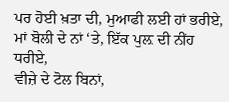ਪਰ ਹੋਈ ਖ਼ਤਾ ਦੀ, ਮੁਆਫੀ ਲਈ ਹਾਂ ਭਰੀਏ,
ਮਾਂ ਬੋਲੀ ਦੇ ਨਾਂ ‘ਤੇ, ਇੱਕ ਪੁਲ਼ ਦੀ ਨੀਂਹ ਧਰੀਏ,
ਵੀਜ਼ੇ ਦੇ ਟੋਲ ਬਿਨਾਂ,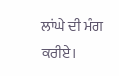ਲਾਂਘੇ ਦੀ ਮੰਗ ਕਰੀਏ।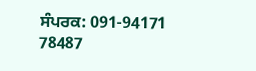ਸੰਪਰਕ: 091-94171 78487